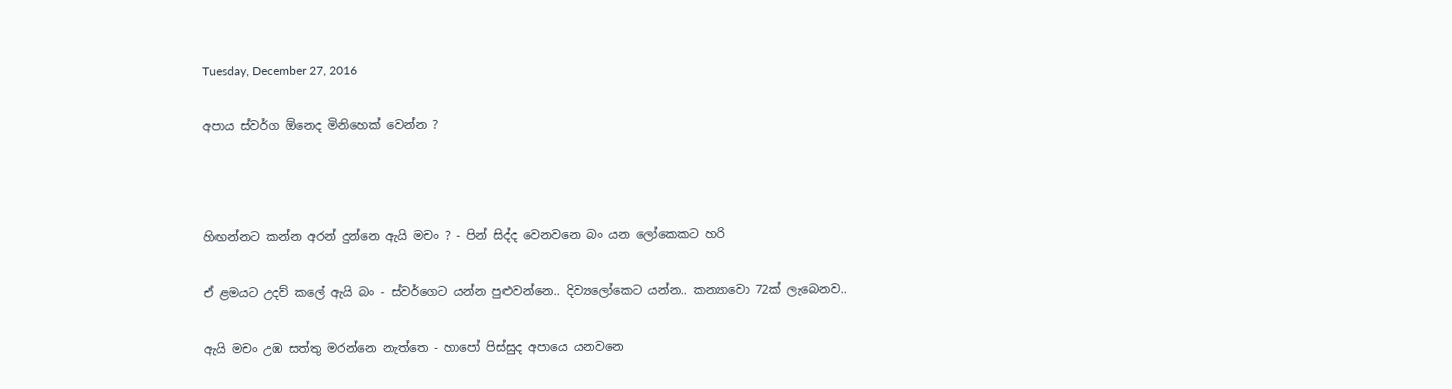Tuesday, December 27, 2016

අපාය ස්වර්ග ඕනෙද මිනිහෙක් වෙන්න ?



හිඟන්නට කන්න අරන් දුන්නෙ ඇයි මචං ? - පින් සිද්ද වෙනවනෙ බං යන ලෝකෙකට හරි

ඒ ළමයට උදව් කලේ ඇයි බං - ස්වර්ගෙට යන්න පුළුවන්නෙ.. දිව්‍යලෝකෙට යන්න.. කන්‍යාවො 72ක් ලැබෙනව..

ඇයි මචං උඹ සත්තු මරන්නෙ නැත්තෙ - හාපෝ පිස්සුද අපායෙ යනවනෙ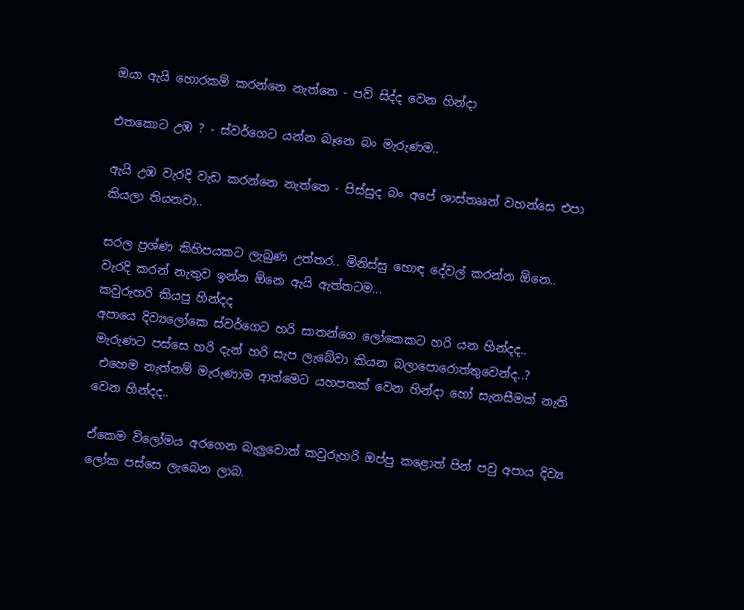ඔයා ඇයි හොරකම් කරන්නෙ නැත්තෙ - පව් සිද්ද වෙන හින්දා

එතකොට උඹ ? - ස්වර්ගෙට යන්න බෑනෙ බං මැරුණම..

ඇයි උඹ වැරදි වැඩ කරන්නෙ නැත්තෙ - පිස්සුද බං අපේ ශාස්තෲන් වහන්සෙ එපා කියලා තියනවා..

සරල ප්‍රශ්ණ කිහිපයකට ලැබුණ උත්තර.. මිනිස්සු හොඳ දේවල් කරන්න ඕනෙ.. වැරදි කරන් නැතුව ඉන්න ඕනෙ ඇයි ඇත්තටම...
කවුරුහරි කියපු හින්දද
අපායෙ දිව්‍යලෝකෙ ස්වර්ගෙට හරි සාතන්ගෙ ලෝකෙකට හරි යන හින්දද..
මැරුණට පස්සෙ හරි දැන් හරි සැප ලැබේවා කියන බලාපොරොත්තුවෙන්ද..?
 එහෙම නැත්නම් මැරුණාම ආත්මෙට යහපතක් වෙන හින්දා හෝ සැනසීමක් නැති වෙන හින්දද..

ඒකෙම විලෝමය අරගෙන බැලුවොත් කවුරුහරි ඔප්පු කළොත් පින් පවු අපාය දිව්‍ය ලෝක පස්සෙ ලැබෙන ලාබ.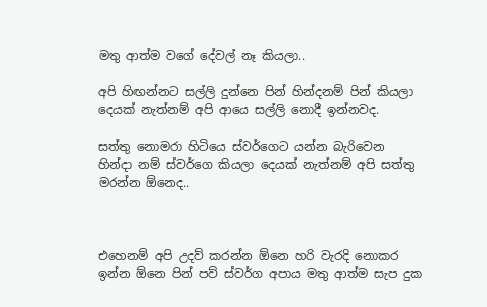මතු ආත්ම වගේ දේවල් නෑ කියලා..

අපි හිඟන්නට සල්ලි දුන්නෙ පින් හින්දනම් පින් කියලා දෙයක් නැත්නම් අපි ආයෙ සල්ලි නොදී ඉන්නවද.

සත්තු නොමරා හිටියෙ ස්වර්ගෙට යන්න බැරිවෙන හින්දා නම් ස්වර්ගෙ කියලා දෙයක් නැත්නම් අපි සත්තු මරන්න ඕනෙද..



එහෙනම් අපි උදව් කරන්න ඕනෙ හරි වැරදි නොකර ඉන්න ඕනෙ පින් පව් ස්වර්ග අපාය මතු ආත්ම සැප දුක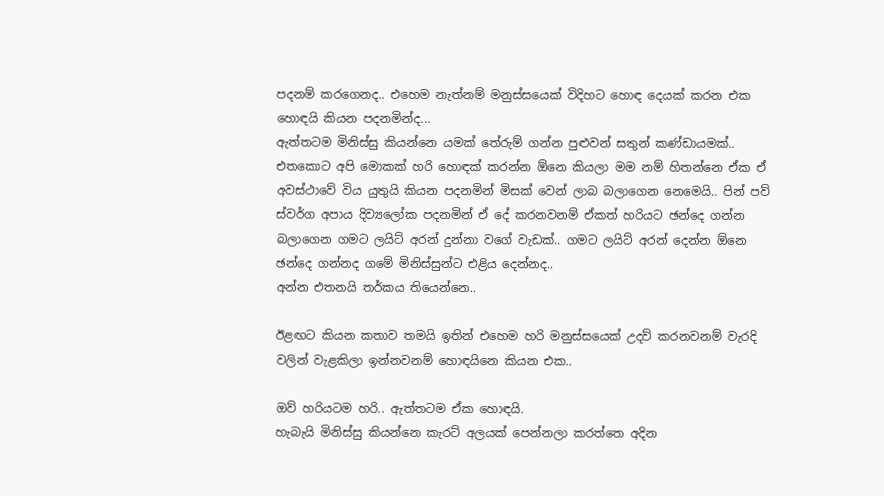පදනම් කරගෙනද.. එහෙම නැත්නම් මනුස්සයෙක් විදිහට හොඳ දෙයක් කරන එක හොඳයි කියන පදනමින්ද...
ඇත්තටම මිනිස්සු කියන්නෙ යමක් තේරුම් ගන්න පුළුවන් සතුන් කණ්ඩායමක්.. එතකොට අපි මොකක් හරි හොඳක් කරන්න ඕනෙ කියලා මම නම් හිතන්නෙ ඒක ඒ අවස්ථාවේ විය යුතුයි කියන පදනමින් මිසක් වෙන් ලාබ බලාගෙන නෙමෙයි.. පින් පව් ස්වර්ග අපාය දිව්‍යලෝක පදනමින් ඒ දේ කරනවනම් ඒකත් හරියට ඡන්දෙ ගන්න බලාගෙන ගමට ලයිට් අරන් දුන්නා වගේ වැඩක්.. ගමට ලයිට් අරන් දෙන්න ඕනෙ ඡන්දෙ ගන්නද ගමේ මිනිස්සුන්ට එළිය දෙන්නද..
අන්න එතනයි තර්කය තියෙන්නෙ..

ඊළඟට කියන කතාව තමයි ඉතින් එහෙම හරි මනුස්සයෙක් උදව් කරනවනම් වැරදි වලින් වැළකිලා ඉන්නවනම් හොඳයිනෙ කියන එක..

ඔව් හරියටම හරි.. ඇත්තටම ඒක හොඳයි.
හැබැයි මිනිස්සු කියන්නෙ කැරට් අලයක් පෙන්නලා කරත්තෙ අදින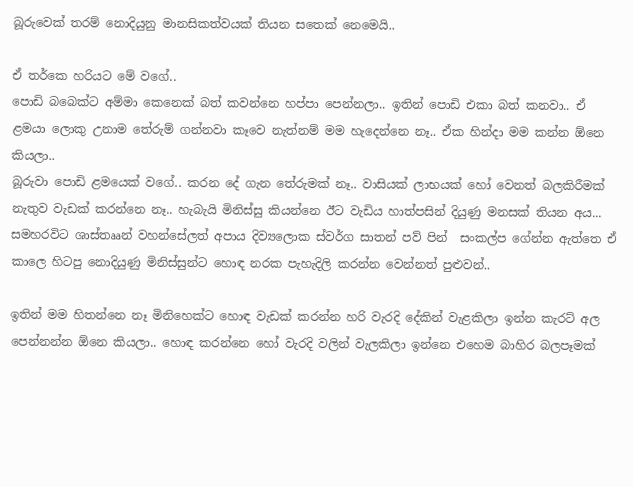බූරුවෙක් තරම් නොදියුනු මානසිකත්වයක් තියන සතෙක් නෙමෙයි..

ඒ තර්කෙ හරියට මේ වගේ..
පොඩි බබෙක්ට අම්මා කෙනෙක් බත් කවන්නෙ හප්පා පෙන්නලා.. ඉතින් පොඩි එකා බත් කනවා.. ඒ ළමයා ලොකු උනාම තේරුම් ගන්නවා කෑවෙ නැත්නම් මම හැදෙන්නෙ නෑ.. ඒක හින්දා මම කන්න ඕනෙ කියලා..
බූරුවා පොඩි ළමයෙක් වගේ.. කරන දේ ගැන තේරුමක් නෑ.. වාසියක් ලාභයක් හෝ වෙනත් බලකිරීමක් නැතුව වැඩක් කරන්නෙ නෑ.. හැබැයි මිනිස්සු කියන්නෙ ඊට වැඩිය හාත්පසින් දියුණු මනසක් තියන අය...
සමහරවිට ශාස්තෲන් වහන්සේලත් අපාය දිව්‍යලොක ස්වර්ග සාතන් පව් පින්  සංකල්ප ගේන්න ඇත්තෙ ඒ කාලෙ හිටපු නොදියුණු මිනිස්සුන්ට හොඳ නරක පැහැදිලි කරන්න වෙන්නත් පුළුවන්..

ඉතින් මම හිතන්නෙ නෑ මිනිහෙක්ට හොඳ වැඩක් කරන්න හරි වැරදි දේකින් වැළකිලා ඉන්න කැරට් අල පෙන්නන්න ඕනෙ කියලා.. හොඳ කරන්නෙ හෝ වැරදි වලින් වැලකිලා ඉන්නෙ එහෙම බාහිර බලපෑමක්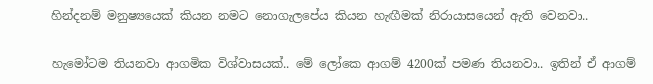හින්දනම් මනුෂ්‍යයෙක් කියන නමට නොගැලපේය කියන හැඟීමක් නිරායාසයෙන් ඇති වෙනවා..

හැමෝටම තියනවා ආගමික විශ්වාසයක්.. මේ ලෝකෙ ආගම් 4200ක් පමණ තියනවා.. ඉතින් ඒ ආගම්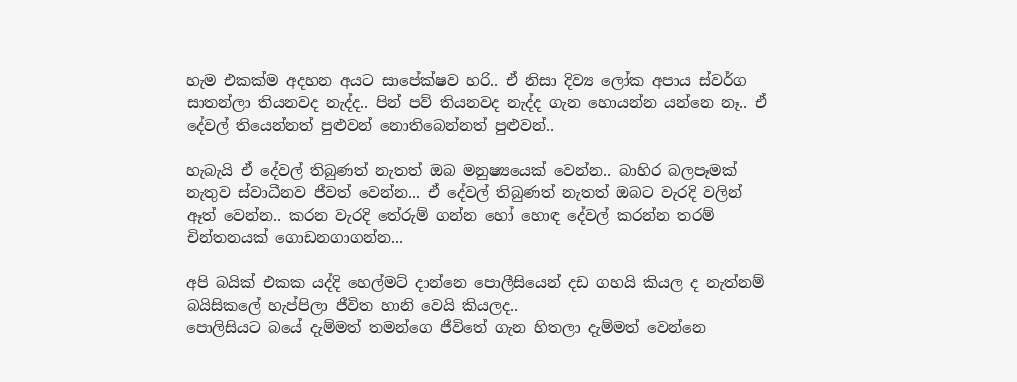හැම එකක්ම අදහන අයට සාපේක්ෂව හරි.. ඒ නිසා දිව්‍ය ලෝක අපාය ස්වර්ග සාතන්ලා තියනවද නැද්ද.. පින් පව් තියනවද නැද්ද ගැන හොයන්න යන්නෙ නෑ.. ඒ දේවල් තියෙන්නත් පුළුවන් නොතිබෙන්නත් පුළුවන්..

හැබැයි ඒ දේවල් තිබුණත් නැතත් ඔබ මනුෂ්‍යයෙක් වෙන්න.. බාහිර බලපෑමක් නැතුව ස්වාධීනව ජීවත් වෙන්න... ඒ දේවල් තිබුණත් නැතත් ඔබට වැරදි වලින් ඈත් වෙන්න.. කරන වැරදි තේරුම් ගන්න හෝ හොඳ දේවල් කරන්න තරම් චින්තනයක් ගොඩනගාගන්න...

අපි බයික් එකක යද්දි හෙල්මට් දාන්නෙ පොලීසියෙන් දඩ ගහයි කියල ද නැත්නම් බයිසිකලේ හැප්පිලා ජීවිත හානි වෙයි කියලද..
පොලිසියට බයේ දැම්මත් තමන්ගෙ ජීවිතේ ගැන හිතලා දැම්මත් වෙන්නෙ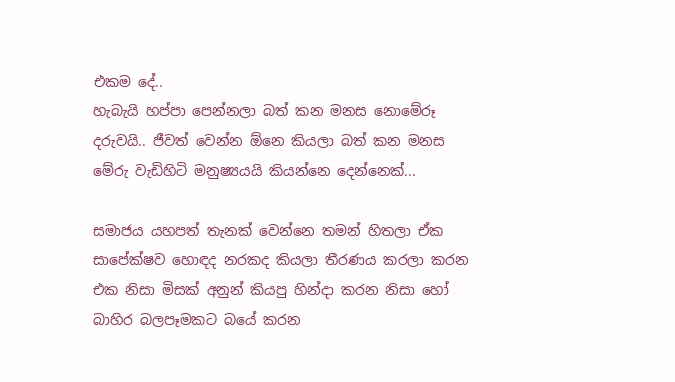එකම දේ..
හැබැයි හප්පා පෙන්නලා බත් කන මනස නොමේරූ දරුවයි.. ජීවත් වෙන්න ඕනෙ කියලා බත් කන මනස මේරු වැඩිහිටි මනුෂ්‍යයයි කියන්නෙ දෙන්නෙක්...

සමාජය යහපත් තැනක් වෙන්නෙ තමන් හිතලා ඒක සාපේක්ෂව හොඳද නරකද කියලා තීරණය කරලා කරන එක නිසා මිසක් අනුන් කියපු හින්දා කරන නිසා හෝ බාහිර බලපෑමකට බයේ කරන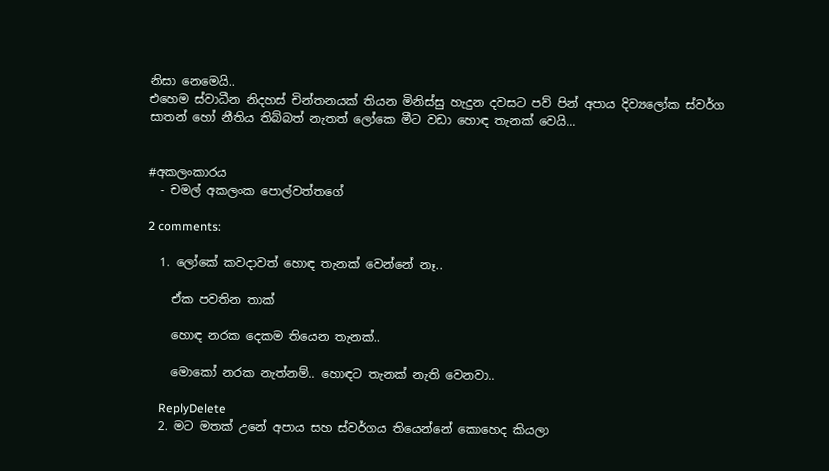නිසා නෙමෙයි..
එහෙම ස්වාධීන නිදහස් චින්තනයක් තියන මිනිස්සු හැදුන දවසට පව් පින් අපාය දිව්‍යලෝක ස්වර්ග සාතන් හෝ නීතිය තිබ්බත් නැතත් ලෝකෙ මීට වඩා හොඳ තැනක් වෙයි...


#අකලංකාරය
  - චමල් අකලංක පොල්වත්තගේ

2 comments:

  1. ලෝකේ කවදාවත් හොඳ තැනක් වෙන්නේ නෑ..

    ඒක පවතින තාක්

    හොඳ නරක දෙකම තියෙන තැනක්..

    මොකෝ නරක නැත්නම්.. හොඳට තැනක් නැති වෙනවා..

    ReplyDelete
  2. මට මතක් උනේ අපාය සහ ස්වර්ගය තියෙන්නේ කොහෙද කියලා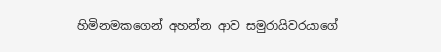හිමිනමකගෙන් අහන්න ආව සමුරායිවරයාගේ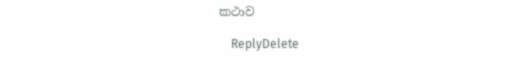කථාව

    ReplyDelete